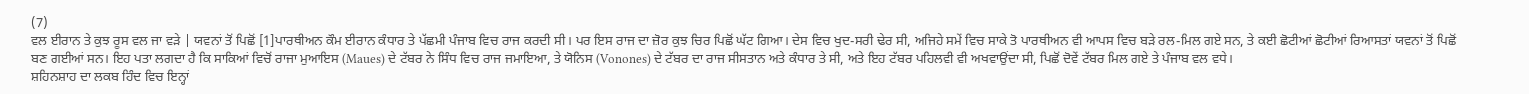(7)
ਵਲ ਈਰਾਨ ਤੇ ਕੁਝ ਰੂਸ ਵਲ ਜਾ ਵੜੇ | ਯਵਨਾਂ ਤੋਂ ਪਿਛੋਂ [1]ਪਾਰਥੀਅਨ ਕੌਮ ਈਰਾਨ ਕੰਧਾਰ ਤੇ ਪੱਛਮੀ ਪੰਜਾਬ ਵਿਚ ਰਾਜ ਕਰਦੀ ਸੀ। ਪਰ ਇਸ ਰਾਜ ਦਾ ਜ਼ੋਰ ਕੁਝ ਚਿਰ ਪਿਛੋਂ ਘੱਟ ਗਿਆ। ਦੇਸ ਵਿਚ ਖੁਦ-ਸਰੀ ਢੇਰ ਸੀ, ਅਜਿਹੇ ਸਮੇਂ ਵਿਚ ਸਾਕੇ ਤੋ ਪਾਰਥੀਅਨ ਵੀ ਆਪਸ ਵਿਚ ਬੜੇ ਰਲ-ਮਿਲ ਗਏ ਸਨ, ਤੇ ਕਈ ਛੋਟੀਆਂ ਛੋਟੀਆਂ ਰਿਆਸਤਾਂ ਯਵਨਾਂ ਤੋਂ ਪਿਛੋਂ ਬਣ ਗਈਆਂ ਸਨ। ਇਹ ਪਤਾ ਲਗਦਾ ਹੈ ਕਿ ਸਾਕਿਆਂ ਵਿਚੋਂ ਰਾਜਾ ਮੁਆਇਸ (Maues) ਦੇ ਟੱਬਰ ਨੇ ਸਿੰਧ ਵਿਚ ਰਾਜ ਜਮਾਇਆ, ਤੇ ਯੋਨਿਸ (Vonones) ਦੇ ਟੱਬਰ ਦਾ ਰਾਜ ਸੀਸਤਾਨ ਅਤੇ ਕੰਧਾਰ ਤੇ ਸੀ, ਅਤੇ ਇਹ ਟੱਬਰ ਪਹਿਲਵੀ ਵੀ ਅਖਵਾਉਂਦਾ ਸੀ, ਪਿਛੋਂ ਦੋਵੇਂ ਟੱਬਰ ਮਿਲ ਗਏ ਤੇ ਪੰਜਾਬ ਵਲ ਵਧੇ।
ਸ਼ਹਿਨਸ਼ਾਹ ਦਾ ਲਕਬ ਹਿੰਦ ਵਿਚ ਇਨ੍ਹਾਂ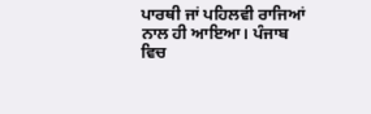ਪਾਰਥੀ ਜਾਂ ਪਹਿਲਵੀ ਰਾਜਿਆਂ ਨਾਲ ਹੀ ਆਇਆ। ਪੰਜਾਬ ਵਿਚ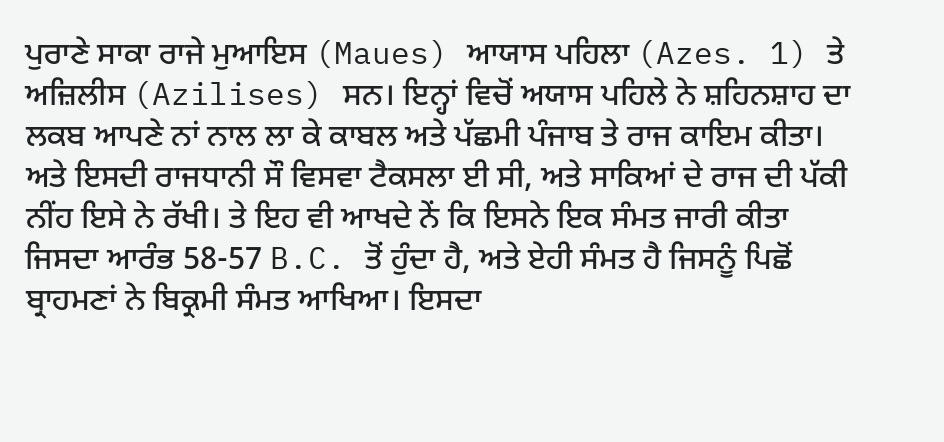ਪੁਰਾਣੇ ਸਾਕਾ ਰਾਜੇ ਮੁਆਇਸ (Maues) ਆਯਾਸ ਪਹਿਲਾ (Azes. 1) ਤੇ ਅਜ਼ਿਲੀਸ (Azilises) ਸਨ। ਇਨ੍ਹਾਂ ਵਿਚੋਂ ਅਯਾਸ ਪਹਿਲੇ ਨੇ ਸ਼ਹਿਨਸ਼ਾਹ ਦਾ ਲਕਬ ਆਪਣੇ ਨਾਂ ਨਾਲ ਲਾ ਕੇ ਕਾਬਲ ਅਤੇ ਪੱਛਮੀ ਪੰਜਾਬ ਤੇ ਰਾਜ ਕਾਇਮ ਕੀਤਾ। ਅਤੇ ਇਸਦੀ ਰਾਜਧਾਨੀ ਸੌ ਵਿਸਵਾ ਟੈਕਸਲਾ ਈ ਸੀ, ਅਤੇ ਸਾਕਿਆਂ ਦੇ ਰਾਜ ਦੀ ਪੱਕੀ ਨੀਂਹ ਇਸੇ ਨੇ ਰੱਖੀ। ਤੇ ਇਹ ਵੀ ਆਖਦੇ ਨੇਂ ਕਿ ਇਸਨੇ ਇਕ ਸੰਮਤ ਜਾਰੀ ਕੀਤਾ ਜਿਸਦਾ ਆਰੰਭ 58-57 B.C. ਤੋਂ ਹੁੰਦਾ ਹੈ, ਅਤੇ ਏਹੀ ਸੰਮਤ ਹੈ ਜਿਸਨੂੰ ਪਿਛੋਂ ਬ੍ਰਾਹਮਣਾਂ ਨੇ ਬਿਕ੍ਰਮੀ ਸੰਮਤ ਆਖਿਆ। ਇਸਦਾ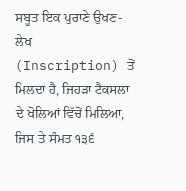ਸਬੂਤ ਇਕ ਪੁਰਾਣੇ ਉਖਣ-ਲੇਖ (Inscription) ਤੋਂ ਮਿਲਦਾ ਹੈ, ਜਿਹੜਾ ਟੈਕਸਲਾ ਦੇ ਖੋਲਿਆਂ ਵਿੱਚੋਂ ਮਿਲਿਆ, ਜਿਸ ਤੇ ਸੰਮਤ ੧੩੬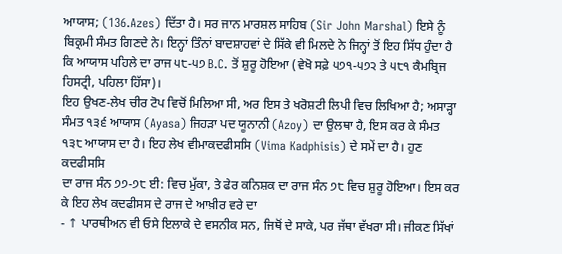ਆਯਾਸ; (136.Azes) ਦਿੱਤਾ ਹੈ। ਸਰ ਜਾਨ ਮਾਰਸ਼ਲ ਸਾਹਿਬ (Sir John Marshal) ਇਸੇ ਨੂੰ ਬਿਕ੍ਰਮੀ ਸੰਮਤ ਗਿਣਦੇ ਨੇ। ਇਨ੍ਹਾਂ ਤਿੰਨਾਂ ਬਾਦਸ਼ਾਹਵਾਂ ਦੇ ਸਿੱਕੇ ਵੀ ਮਿਲਦੇ ਨੇ ਜਿਨ੍ਹਾਂ ਤੋਂ ਇਹ ਸਿੱਧ ਹੁੰਦਾ ਹੈ ਕਿ ਆਯਾਸ ਪਹਿਲੇ ਦਾ ਰਾਜ ੫੮-੫੭ B.C. ਤੋਂ ਸ਼ੁਰੂ ਹੋਇਆ (ਵੇਖੋ ਸਫ਼ੇ ੫੭੧-੫੭੨ ਤੇ ੫੮੧ ਕੈਮਬ੍ਰਿਜ ਹਿਸਟ੍ਰੀ, ਪਹਿਲਾ ਹਿੱਸਾ)।
ਇਹ ਉਖਣ-ਲੇਖ ਚੀਰ ਟੋਪ ਵਿਚੋਂ ਮਿਲਿਆ ਸੀ, ਅਰ ਇਸ ਤੇ ਖਰੋਸ਼ਟੀ ਲਿਪੀ ਵਿਚ ਲਿਖਿਆ ਹੈ; ਅਸਾੜ੍ਹਾ ਸੰਮਤ ੧੩੬ ਆਯਾਸ (Ayasa) ਜਿਹੜਾ ਪਦ ਯੂਨਾਨੀ (Azoy) ਦਾ ਉਲਥਾ ਹੈ, ਇਸ ਕਰ ਕੇ ਸੰਮਤ ੧੩੮ ਆਯਾਸ ਦਾ ਹੈ। ਇਹ ਲੇਖ ਵੀਮਾਕਦਫੀਸਸਿ (Vima Kadphisis) ਦੇ ਸਮੇਂ ਦਾ ਹੈ। ਹੁਣ ਕਦਫੀਸਸਿ
ਦਾ ਰਾਜ ਸੰਨ ੭੭-੭੮ ਈ: ਵਿਚ ਮੁੱਕਾ, ਤੇ ਫੇਰ ਕਨਿਸ਼ਕ ਦਾ ਰਾਜ ਸੰਨ ੭੮ ਵਿਚ ਸ਼ੁਰੂ ਹੋਇਆ। ਇਸ ਕਰ ਕੇ ਇਹ ਲੇਖ ਕਦਫੀਸਸ ਦੇ ਰਾਜ ਦੇ ਆਖ਼ੀਰ ਵਰੇ ਦਾ
- ↑ ਪਾਰਥੀਅਨ ਵੀ ਓਸੇ ਇਲਾਕੇ ਦੇ ਵਸਨੀਕ ਸਨ, ਜਿਥੋਂ ਦੇ ਸਾਕੇ, ਪਰ ਜੱਥਾ ਵੱਖਰਾ ਸੀ। ਜੀਕਣ ਸਿੱਖਾਂ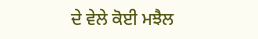ਦੇ ਵੇਲੇ ਕੋਈ ਮਝੈਲ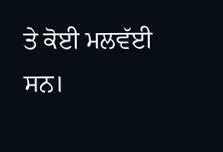ਤੇ ਕੋਈ ਮਲਵੱਈ ਸਨ।